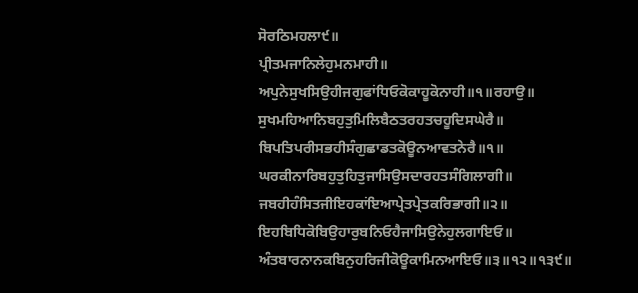ਸੋਰਠਿਮਹਲਾ੯॥
ਪ੍ਰੀਤਮਜਾਨਿਲੇਹੁਮਨਮਾਹੀ॥
ਅਪੁਨੇਸੁਖਸਿਉਹੀਜਗੁਫਾਂਧਿਓਕੋਕਾਹੂਕੋਨਾਹੀ॥੧॥ਰਹਾਉ॥
ਸੁਖਮਹਿਆਨਿਬਹੁਤੁਮਿਲਿਬੈਠਤਰਹਤਚਹੂਦਿਸਘੇਰੈ॥
ਬਿਪਤਿਪਰੀਸਭਹੀਸੰਗੁਛਾਡਤਕੋਊਨਆਵਤਨੇਰੈ॥੧॥
ਘਰਕੀਨਾਰਿਬਹੁਤੁਹਿਤੁਜਾਸਿਉਸਦਾਰਹਤਸੰਗਿਲਾਗੀ॥
ਜਬਹੀਹੰਸਿਤਜੀਇਹਕਾਂਇਆਪ੍ਰੇਤਪ੍ਰੇਤਕਰਿਭਾਗੀ॥੨॥
ਇਹਬਿਧਿਕੋਬਿਉਹਾਰੁਬਨਿਓਹੈਜਾਸਿਉਨੇਹੁਲਗਾਇਓ॥
ਅੰਤਬਾਰਨਾਨਕਬਿਨੁਹਰਿਜੀਕੋਊਕਾਮਿਨਆਇਓ॥੩॥੧੨॥੧੩੯॥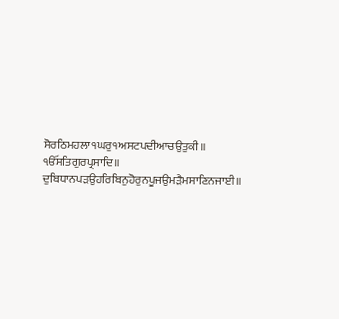ਸੋਰਠਿਮਹਲਾ੧ਘਰੁ੧ਅਸਟਪਦੀਆਚਉਤੁਕੀ॥
ੴਸਤਿਗੁਰਪ੍ਰਸਾਦਿ॥
ਦੁਬਿਧਾਨਪੜਉਹਰਿਬਿਨੁਹੋਰੁਨਪੂਜਉਮੜੈਮਸਾਣਿਨਜਾਈ॥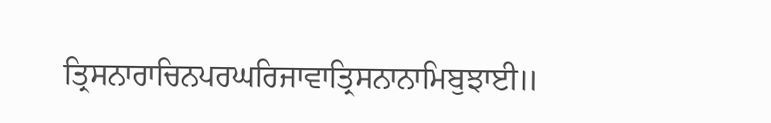ਤ੍ਰਿਸਨਾਰਾਚਿਨਪਰਘਰਿਜਾਵਾਤ੍ਰਿਸਨਾਨਾਮਿਬੁਝਾਈ॥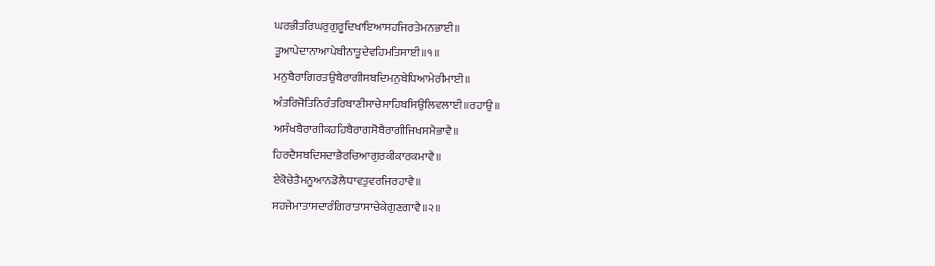ਘਰਭੀਤਰਿਘਰੁਗੁਰੂਦਿਖਾਇਆਸਹਜਿਰਤੇਮਨਭਾਈ॥
ਤੂਆਪੇਦਾਨਾਆਪੇਬੀਨਾਤੂਦੇਵਹਿਮਤਿਸਾਈ॥੧॥
ਮਨੁਬੈਰਾਗਿਰਤਉਬੈਰਾਗੀਸਬਦਿਮਨੁਬੇਧਿਆਮੇਰੀਮਾਈ॥
ਅੰਤਰਿਜੋਤਿਨਿਰੰਤਰਿਬਾਣੀਸਾਚੇਸਾਹਿਬਸਿਉਲਿਵਲਾਈ॥ਰਹਾਉ॥
ਅਸੰਖਬੈਰਾਗੀਕਹਹਿਬੈਰਾਗਸੋਬੈਰਾਗੀਜਿਖਸਮੈਭਾਵੈ॥
ਹਿਰਦੈਸਬਦਿਸਦਾਭੈਰਚਿਆਗੁਰਕੀਕਾਰਕਮਾਵੈ॥
ਏਕੋਚੇਤੈਮਨੂਆਨਡੋਲੈਧਾਵਤੁਵਰਜਿਰਹਾਵੈ॥
ਸਹਜੇਮਾਤਾਸਦਾਰੰਗਿਰਾਤਾਸਾਚੇਕੇਗੁਣਗਾਵੈ॥੨॥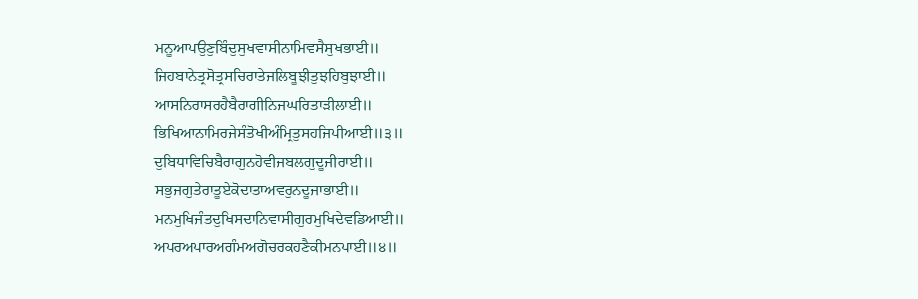ਮਨੂਆਪਉਣੁਬਿੰਦੁਸੁਖਵਾਸੀਨਾਮਿਵਸੈਸੁਖਭਾਈ॥
ਜਿਹਬਾਨੇਤ੍ਰਸੋਤ੍ਰਸਚਿਰਾਤੇਜਲਿਬੂਝੀਤੁਝਹਿਬੁਝਾਈ॥
ਆਸਨਿਰਾਸਰਹੈਬੈਰਾਗੀਨਿਜਘਰਿਤਾੜੀਲਾਈ॥
ਭਿਖਿਆਨਾਮਿਰਜੇਸੰਤੋਖੀਅੰਮ੍ਰਿਤੁਸਹਜਿਪੀਆਈ॥੩॥
ਦੁਬਿਧਾਵਿਚਿਬੈਰਾਗੁਨਹੋਵੀਜਬਲਗੁਦੂਜੀਰਾਈ॥
ਸਭੁਜਗੁਤੇਰਾਤੂਏਕੋਦਾਤਾਅਵਰੁਨਦੂਜਾਭਾਈ॥
ਮਨਮੁਖਿਜੰਤਦੁਖਿਸਦਾਨਿਵਾਸੀਗੁਰਮੁਖਿਦੇਵਡਿਆਈ॥
ਅਪਰਅਪਾਰਅਗੰਮਅਗੋਚਰਕਹਣੈਕੀਮਨਪਾਈ॥੪॥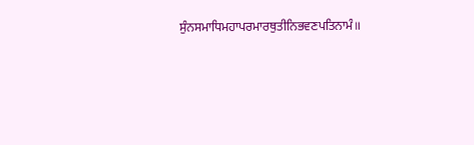ਸੁੰਨਸਮਾਧਿਮਹਾਪਰਮਾਰਥੁਤੀਨਿਭਵਣਪਤਿਨਾਮੰ॥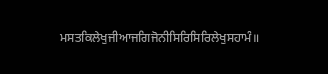ਮਸਤਕਿਲੇਖੁਜੀਆਜਗਿਜੋਨੀਸਿਰਿਸਿਰਿਲੇਖੁਸਹਾਮੰ॥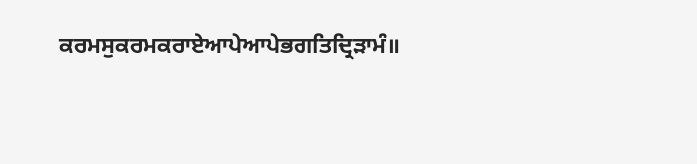ਕਰਮਸੁਕਰਮਕਰਾਏਆਪੇਆਪੇਭਗਤਿਦ੍ਰਿੜਾਮੰ॥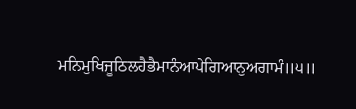ਮਨਿਮੁਖਿਜੂਠਿਲਹੈਭੈਮਾਨੰਆਪੇਗਿਆਨੁਅਗਾਮੰ॥੫॥